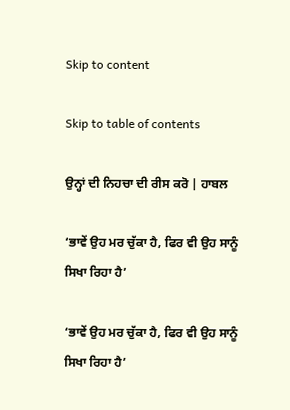Skip to content

Skip to table of contents

ਉਨ੍ਹਾਂ ਦੀ ਨਿਹਚਾ ਦੀ ਰੀਸ ਕਰੋ | ਹਾਬਲ

‘ਭਾਵੇਂ ਉਹ ਮਰ ਚੁੱਕਾ ਹੈ, ਫਿਰ ਵੀ ਉਹ ਸਾਨੂੰ ਸਿਖਾ ਰਿਹਾ ਹੈ’

‘ਭਾਵੇਂ ਉਹ ਮਰ ਚੁੱਕਾ ਹੈ, ਫਿਰ ਵੀ ਉਹ ਸਾਨੂੰ ਸਿਖਾ ਰਿਹਾ ਹੈ’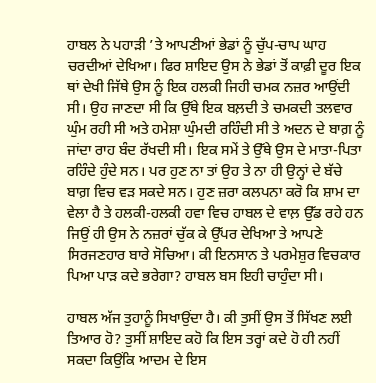ਹਾਬਲ ਨੇ ਪਹਾੜੀ ’ਤੇ ਆਪਣੀਆਂ ਭੇਡਾਂ ਨੂੰ ਚੁੱਪ-ਚਾਪ ਘਾਹ ਚਰਦੀਆਂ ਦੇਖਿਆ। ਫਿਰ ਸ਼ਾਇਦ ਉਸ ਨੇ ਭੇਡਾਂ ਤੋਂ ਕਾਫ਼ੀ ਦੂਰ ਇਕ ਥਾਂ ਦੇਖੀ ਜਿੱਥੇ ਉਸ ਨੂੰ ਇਕ ਹਲਕੀ ਜਿਹੀ ਚਮਕ ਨਜ਼ਰ ਆਉਂਦੀ ਸੀ। ਉਹ ਜਾਣਦਾ ਸੀ ਕਿ ਉੱਥੇ ਇਕ ਬਲ਼ਦੀ ਤੇ ਚਮਕਦੀ ਤਲਵਾਰ ਘੁੰਮ ਰਹੀ ਸੀ ਅਤੇ ਹਮੇਸ਼ਾ ਘੁੰਮਦੀ ਰਹਿੰਦੀ ਸੀ ਤੇ ਅਦਨ ਦੇ ਬਾਗ਼ ਨੂੰ ਜਾਂਦਾ ਰਾਹ ਬੰਦ ਰੱਖਦੀ ਸੀ। ਇਕ ਸਮੇਂ ਤੇ ਉੱਥੇ ਉਸ ਦੇ ਮਾਤਾ-ਪਿਤਾ ਰਹਿੰਦੇ ਹੁੰਦੇ ਸਨ। ਪਰ ਹੁਣ ਨਾ ਤਾਂ ਉਹ ਤੇ ਨਾ ਹੀ ਉਨ੍ਹਾਂ ਦੇ ਬੱਚੇ ਬਾਗ਼ ਵਿਚ ਵੜ ਸਕਦੇ ਸਨ। ਹੁਣ ਜ਼ਰਾ ਕਲਪਨਾ ਕਰੋ ਕਿ ਸ਼ਾਮ ਦਾ ਵੇਲਾ ਹੈ ਤੇ ਹਲਕੀ-ਹਲਕੀ ਹਵਾ ਵਿਚ ਹਾਬਲ ਦੇ ਵਾਲ਼ ਉੱਡ ਰਹੇ ਹਨ ਜਿਉਂ ਹੀ ਉਸ ਨੇ ਨਜ਼ਰਾਂ ਚੁੱਕ ਕੇ ਉੱਪਰ ਦੇਖਿਆ ਤੇ ਆਪਣੇ ਸਿਰਜਣਹਾਰ ਬਾਰੇ ਸੋਚਿਆ। ਕੀ ਇਨਸਾਨ ਤੇ ਪਰਮੇਸ਼ੁਰ ਵਿਚਕਾਰ ਪਿਆ ਪਾੜ ਕਦੇ ਭਰੇਗਾ? ਹਾਬਲ ਬਸ ਇਹੀ ਚਾਹੁੰਦਾ ਸੀ।

ਹਾਬਲ ਅੱਜ ਤੁਹਾਨੂੰ ਸਿਖਾਉਂਦਾ ਹੈ। ਕੀ ਤੁਸੀਂ ਉਸ ਤੋਂ ਸਿੱਖਣ ਲਈ ਤਿਆਰ ਹੋ? ਤੁਸੀਂ ਸ਼ਾਇਦ ਕਹੋ ਕਿ ਇਸ ਤਰ੍ਹਾਂ ਕਦੇ ਹੋ ਹੀ ਨਹੀਂ ਸਕਦਾ ਕਿਉਂਕਿ ਆਦਮ ਦੇ ਇਸ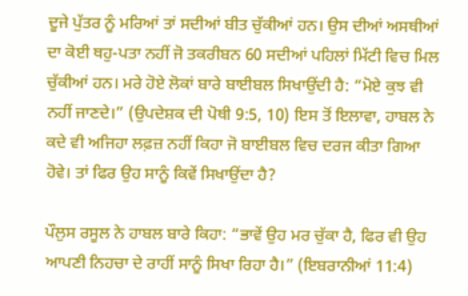ਦੂਜੇ ਪੁੱਤਰ ਨੂੰ ਮਰਿਆਂ ਤਾਂ ਸਦੀਆਂ ਬੀਤ ਚੁੱਕੀਆਂ ਹਨ। ਉਸ ਦੀਆਂ ਅਸਥੀਆਂ ਦਾ ਕੋਈ ਥਹੁ-ਪਤਾ ਨਹੀਂ ਜੋ ਤਕਰੀਬਨ 60 ਸਦੀਆਂ ਪਹਿਲਾਂ ਮਿੱਟੀ ਵਿਚ ਮਿਲ ਚੁੱਕੀਆਂ ਹਨ। ਮਰੇ ਹੋਏ ਲੋਕਾਂ ਬਾਰੇ ਬਾਈਬਲ ਸਿਖਾਉਂਦੀ ਹੈ: “ਮੋਏ ਕੁਝ ਵੀ ਨਹੀਂ ਜਾਣਦੇ।” (ਉਪਦੇਸ਼ਕ ਦੀ ਪੋਥੀ 9:5, 10) ਇਸ ਤੋਂ ਇਲਾਵਾ, ਹਾਬਲ ਨੇ ਕਦੇ ਵੀ ਅਜਿਹਾ ਲਫ਼ਜ਼ ਨਹੀਂ ਕਿਹਾ ਜੋ ਬਾਈਬਲ ਵਿਚ ਦਰਜ ਕੀਤਾ ਗਿਆ ਹੋਵੇ। ਤਾਂ ਫਿਰ ਉਹ ਸਾਨੂੰ ਕਿਵੇਂ ਸਿਖਾਉਂਦਾ ਹੈ?

ਪੌਲੁਸ ਰਸੂਲ ਨੇ ਹਾਬਲ ਬਾਰੇ ਕਿਹਾ: “ਭਾਵੇਂ ਉਹ ਮਰ ਚੁੱਕਾ ਹੈ, ਫਿਰ ਵੀ ਉਹ ਆਪਣੀ ਨਿਹਚਾ ਦੇ ਰਾਹੀਂ ਸਾਨੂੰ ਸਿਖਾ ਰਿਹਾ ਹੈ।” (ਇਬਰਾਨੀਆਂ 11:4)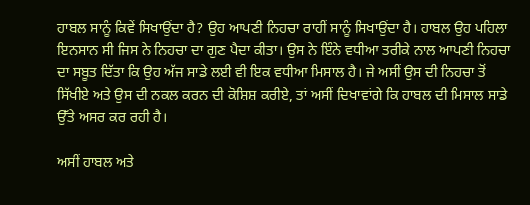ਹਾਬਲ ਸਾਨੂੰ ਕਿਵੇਂ ਸਿਖਾਉਂਦਾ ਹੈ? ਉਹ ਆਪਣੀ ਨਿਹਚਾ ਰਾਹੀਂ ਸਾਨੂੰ ਸਿਖਾਉਂਦਾ ਹੈ। ਹਾਬਲ ਉਹ ਪਹਿਲਾ ਇਨਸਾਨ ਸੀ ਜਿਸ ਨੇ ਨਿਹਚਾ ਦਾ ਗੁਣ ਪੈਦਾ ਕੀਤਾ। ਉਸ ਨੇ ਇੰਨੇ ਵਧੀਆ ਤਰੀਕੇ ਨਾਲ ਆਪਣੀ ਨਿਹਚਾ ਦਾ ਸਬੂਤ ਦਿੱਤਾ ਕਿ ਉਹ ਅੱਜ ਸਾਡੇ ਲਈ ਵੀ ਇਕ ਵਧੀਆ ਮਿਸਾਲ ਹੈ। ਜੇ ਅਸੀਂ ਉਸ ਦੀ ਨਿਹਚਾ ਤੋਂ ਸਿੱਖੀਏ ਅਤੇ ਉਸ ਦੀ ਨਕਲ ਕਰਨ ਦੀ ਕੋਸ਼ਿਸ਼ ਕਰੀਏ, ਤਾਂ ਅਸੀਂ ਦਿਖਾਵਾਂਗੇ ਕਿ ਹਾਬਲ ਦੀ ਮਿਸਾਲ ਸਾਡੇ ਉੱਤੇ ਅਸਰ ਕਰ ਰਹੀ ਹੈ।

ਅਸੀਂ ਹਾਬਲ ਅਤੇ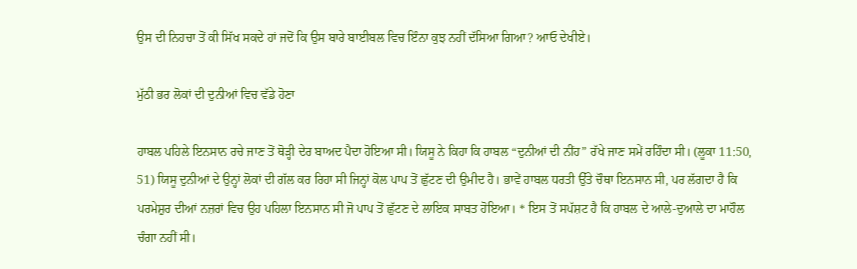ਉਸ ਦੀ ਨਿਹਚਾ ਤੋਂ ਕੀ ਸਿੱਖ ਸਕਦੇ ਹਾਂ ਜਦੋਂ ਕਿ ਉਸ ਬਾਰੇ ਬਾਈਬਲ ਵਿਚ ਇੰਨਾ ਕੁਝ ਨਹੀਂ ਦੱਸਿਆ ਗਿਆ? ਆਓ ਦੇਖੀਏ।

ਮੁੱਠੀ ਭਰ ਲੋਕਾਂ ਦੀ ਦੁਨੀਆਂ ਵਿਚ ਵੱਡੇ ਹੋਣਾ

ਹਾਬਲ ਪਹਿਲੇ ਇਨਸਾਨ ਰਚੇ ਜਾਣ ਤੋਂ ਥੋੜ੍ਹੀ ਦੇਰ ਬਾਅਦ ਪੈਦਾ ਹੋਇਆ ਸੀ। ਯਿਸੂ ਨੇ ਕਿਹਾ ਕਿ ਹਾਬਲ “ਦੁਨੀਆਂ ਦੀ ਨੀਂਹ” ਰੱਖੇ ਜਾਣ ਸਮੇਂ ਰਹਿੰਦਾ ਸੀ। (ਲੂਕਾ 11:50, 51) ਯਿਸੂ ਦੁਨੀਆਂ ਦੇ ਉਨ੍ਹਾਂ ਲੋਕਾਂ ਦੀ ਗੱਲ ਕਰ ਰਿਹਾ ਸੀ ਜਿਨ੍ਹਾਂ ਕੋਲ ਪਾਪ ਤੋਂ ਛੁੱਟਣ ਦੀ ਉਮੀਦ ਹੈ। ਭਾਵੇਂ ਹਾਬਲ ਧਰਤੀ ਉੱਤੇ ਚੌਥਾ ਇਨਸਾਨ ਸੀ, ਪਰ ਲੱਗਦਾ ਹੈ ਕਿ ਪਰਮੇਸ਼ੁਰ ਦੀਆਂ ਨਜ਼ਰਾਂ ਵਿਚ ਉਹ ਪਹਿਲਾ ਇਨਸਾਨ ਸੀ ਜੋ ਪਾਪ ਤੋਂ ਛੁੱਟਣ ਦੇ ਲਾਇਕ ਸਾਬਤ ਹੋਇਆ। * ਇਸ ਤੋਂ ਸਪੱਸ਼ਟ ਹੈ ਕਿ ਹਾਬਲ ਦੇ ਆਲੇ-ਦੁਆਲੇ ਦਾ ਮਾਹੌਲ ਚੰਗਾ ਨਹੀਂ ਸੀ।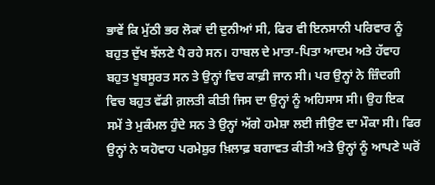ਭਾਵੇਂ ਕਿ ਮੁੱਠੀ ਭਰ ਲੋਕਾਂ ਦੀ ਦੁਨੀਆਂ ਸੀ, ਫਿਰ ਵੀ ਇਨਸਾਨੀ ਪਰਿਵਾਰ ਨੂੰ ਬਹੁਤ ਦੁੱਖ ਝੱਲਣੇ ਪੈ ਰਹੇ ਸਨ। ਹਾਬਲ ਦੇ ਮਾਤਾ-ਪਿਤਾ ਆਦਮ ਅਤੇ ਹੱਵਾਹ ਬਹੁਤ ਖੂਬਸੂਰਤ ਸਨ ਤੇ ਉਨ੍ਹਾਂ ਵਿਚ ਕਾਫ਼ੀ ਜਾਨ ਸੀ। ਪਰ ਉਨ੍ਹਾਂ ਨੇ ਜ਼ਿੰਦਗੀ ਵਿਚ ਬਹੁਤ ਵੱਡੀ ਗ਼ਲਤੀ ਕੀਤੀ ਜਿਸ ਦਾ ਉਨ੍ਹਾਂ ਨੂੰ ਅਹਿਸਾਸ ਸੀ। ਉਹ ਇਕ ਸਮੇਂ ਤੇ ਮੁਕੰਮਲ ਹੁੰਦੇ ਸਨ ਤੇ ਉਨ੍ਹਾਂ ਅੱਗੇ ਹਮੇਸ਼ਾ ਲਈ ਜੀਉਣ ਦਾ ਮੌਕਾ ਸੀ। ਫਿਰ ਉਨ੍ਹਾਂ ਨੇ ਯਹੋਵਾਹ ਪਰਮੇਸ਼ੁਰ ਖ਼ਿਲਾਫ਼ ਬਗਾਵਤ ਕੀਤੀ ਅਤੇ ਉਨ੍ਹਾਂ ਨੂੰ ਆਪਣੇ ਘਰੋਂ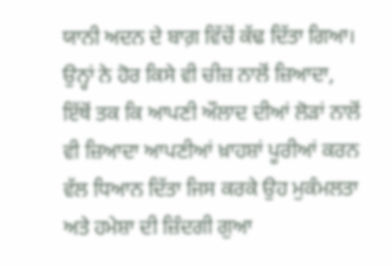ਯਾਨੀ ਅਦਨ ਦੇ ਬਾਗ਼ ਵਿੱਚੋਂ ਕੱਢ ਦਿੱਤਾ ਗਿਆ। ਉਨ੍ਹਾਂ ਨੇ ਹੋਰ ਕਿਸੇ ਵੀ ਚੀਜ਼ ਨਾਲੋਂ ਜ਼ਿਆਦਾ, ਇੱਥੋਂ ਤਕ ਕਿ ਆਪਣੀ ਔਲਾਦ ਦੀਆਂ ਲੋੜਾਂ ਨਾਲੋਂ ਵੀ ਜ਼ਿਆਦਾ ਆਪਣੀਆਂ ਖ਼ਾਹਸ਼ਾਂ ਪੂਰੀਆਂ ਕਰਨ ਵੱਲ ਧਿਆਨ ਦਿੱਤਾ ਜਿਸ ਕਰਕੇ ਉਹ ਮੁਕੰਮਲਤਾ ਅਤੇ ਹਮੇਸ਼ਾ ਦੀ ਜ਼ਿੰਦਗੀ ਗੁਆ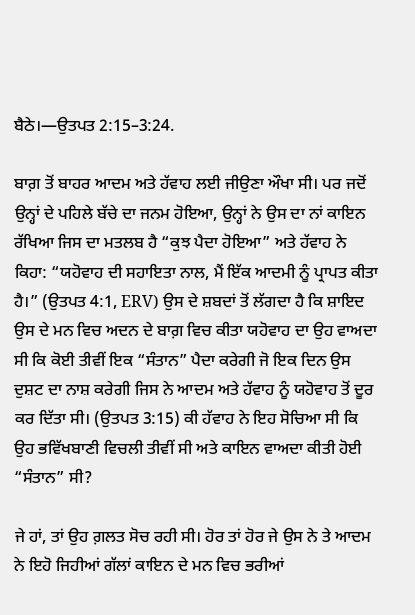ਬੈਠੇ।—ਉਤਪਤ 2:15–3:24.

ਬਾਗ਼ ਤੋਂ ਬਾਹਰ ਆਦਮ ਅਤੇ ਹੱਵਾਹ ਲਈ ਜੀਉਣਾ ਔਖਾ ਸੀ। ਪਰ ਜਦੋਂ ਉਨ੍ਹਾਂ ਦੇ ਪਹਿਲੇ ਬੱਚੇ ਦਾ ਜਨਮ ਹੋਇਆ, ਉਨ੍ਹਾਂ ਨੇ ਉਸ ਦਾ ਨਾਂ ਕਾਇਨ ਰੱਖਿਆ ਜਿਸ ਦਾ ਮਤਲਬ ਹੈ “ਕੁਝ ਪੈਦਾ ਹੋਇਆ” ਅਤੇ ਹੱਵਾਹ ਨੇ ਕਿਹਾ: “ਯਹੋਵਾਹ ਦੀ ਸਹਾਇਤਾ ਨਾਲ, ਮੈਂ ਇੱਕ ਆਦਮੀ ਨੂੰ ਪ੍ਰਾਪਤ ਕੀਤਾ ਹੈ।” (ਉਤਪਤ 4:1, ERV) ਉਸ ਦੇ ਸ਼ਬਦਾਂ ਤੋਂ ਲੱਗਦਾ ਹੈ ਕਿ ਸ਼ਾਇਦ ਉਸ ਦੇ ਮਨ ਵਿਚ ਅਦਨ ਦੇ ਬਾਗ਼ ਵਿਚ ਕੀਤਾ ਯਹੋਵਾਹ ਦਾ ਉਹ ਵਾਅਦਾ ਸੀ ਕਿ ਕੋਈ ਤੀਵੀਂ ਇਕ “ਸੰਤਾਨ” ਪੈਦਾ ਕਰੇਗੀ ਜੋ ਇਕ ਦਿਨ ਉਸ ਦੁਸ਼ਟ ਦਾ ਨਾਸ਼ ਕਰੇਗੀ ਜਿਸ ਨੇ ਆਦਮ ਅਤੇ ਹੱਵਾਹ ਨੂੰ ਯਹੋਵਾਹ ਤੋਂ ਦੂਰ ਕਰ ਦਿੱਤਾ ਸੀ। (ਉਤਪਤ 3:15) ਕੀ ਹੱਵਾਹ ਨੇ ਇਹ ਸੋਚਿਆ ਸੀ ਕਿ ਉਹ ਭਵਿੱਖਬਾਣੀ ਵਿਚਲੀ ਤੀਵੀਂ ਸੀ ਅਤੇ ਕਾਇਨ ਵਾਅਦਾ ਕੀਤੀ ਹੋਈ “ਸੰਤਾਨ” ਸੀ?

ਜੇ ਹਾਂ, ਤਾਂ ਉਹ ਗ਼ਲਤ ਸੋਚ ਰਹੀ ਸੀ। ਹੋਰ ਤਾਂ ਹੋਰ ਜੇ ਉਸ ਨੇ ਤੇ ਆਦਮ ਨੇ ਇਹੋ ਜਿਹੀਆਂ ਗੱਲਾਂ ਕਾਇਨ ਦੇ ਮਨ ਵਿਚ ਭਰੀਆਂ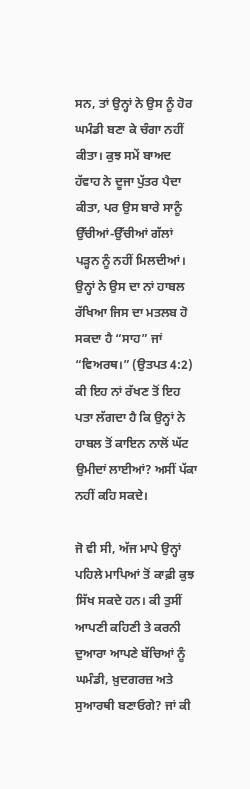ਸਨ, ਤਾਂ ਉਨ੍ਹਾਂ ਨੇ ਉਸ ਨੂੰ ਹੋਰ ਘਮੰਡੀ ਬਣਾ ਕੇ ਚੰਗਾ ਨਹੀਂ ਕੀਤਾ। ਕੁਝ ਸਮੇਂ ਬਾਅਦ ਹੱਵਾਹ ਨੇ ਦੂਜਾ ਪੁੱਤਰ ਪੈਦਾ ਕੀਤਾ, ਪਰ ਉਸ ਬਾਰੇ ਸਾਨੂੰ ਉੱਚੀਆਂ-ਉੱਚੀਆਂ ਗੱਲਾਂ ਪੜ੍ਹਨ ਨੂੰ ਨਹੀਂ ਮਿਲਦੀਆਂ। ਉਨ੍ਹਾਂ ਨੇ ਉਸ ਦਾ ਨਾਂ ਹਾਬਲ ਰੱਖਿਆ ਜਿਸ ਦਾ ਮਤਲਬ ਹੋ ਸਕਦਾ ਹੈ “ਸਾਹ” ਜਾਂ “ਵਿਅਰਥ।” (ਉਤਪਤ 4:2) ਕੀ ਇਹ ਨਾਂ ਰੱਖਣ ਤੋਂ ਇਹ ਪਤਾ ਲੱਗਦਾ ਹੈ ਕਿ ਉਨ੍ਹਾਂ ਨੇ ਹਾਬਲ ਤੋਂ ਕਾਇਨ ਨਾਲੋਂ ਘੱਟ ਉਮੀਦਾਂ ਲਾਈਆਂ? ਅਸੀਂ ਪੱਕਾ ਨਹੀਂ ਕਹਿ ਸਕਦੇ।

ਜੋ ਵੀ ਸੀ, ਅੱਜ ਮਾਪੇ ਉਨ੍ਹਾਂ ਪਹਿਲੇ ਮਾਪਿਆਂ ਤੋਂ ਕਾਫ਼ੀ ਕੁਝ ਸਿੱਖ ਸਕਦੇ ਹਨ। ਕੀ ਤੁਸੀਂ ਆਪਣੀ ਕਹਿਣੀ ਤੇ ਕਰਨੀ ਦੁਆਰਾ ਆਪਣੇ ਬੱਚਿਆਂ ਨੂੰ ਘਮੰਡੀ, ਖ਼ੁਦਗਰਜ਼ ਅਤੇ ਸੁਆਰਥੀ ਬਣਾਓਗੇ? ਜਾਂ ਕੀ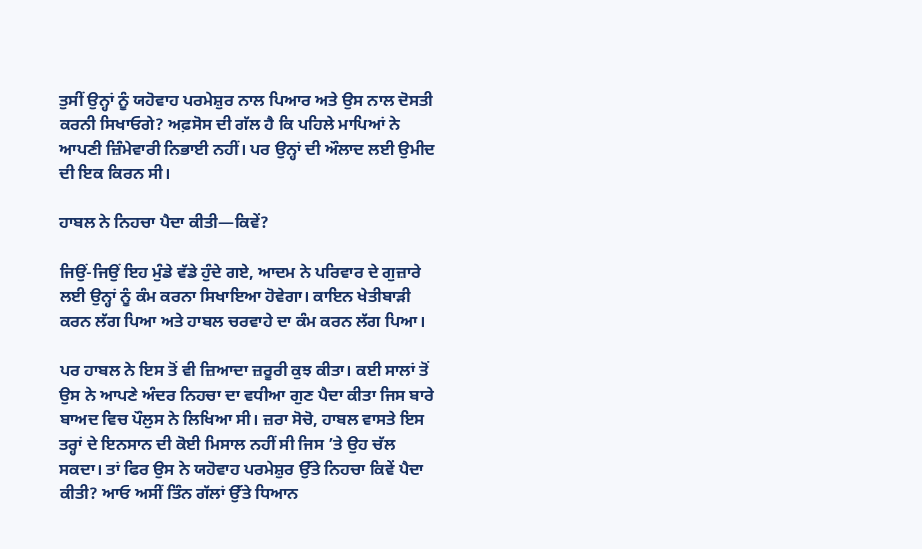ਤੁਸੀਂ ਉਨ੍ਹਾਂ ਨੂੰ ਯਹੋਵਾਹ ਪਰਮੇਸ਼ੁਰ ਨਾਲ ਪਿਆਰ ਅਤੇ ਉਸ ਨਾਲ ਦੋਸਤੀ ਕਰਨੀ ਸਿਖਾਓਗੇ? ਅਫ਼ਸੋਸ ਦੀ ਗੱਲ ਹੈ ਕਿ ਪਹਿਲੇ ਮਾਪਿਆਂ ਨੇ ਆਪਣੀ ਜ਼ਿੰਮੇਵਾਰੀ ਨਿਭਾਈ ਨਹੀਂ। ਪਰ ਉਨ੍ਹਾਂ ਦੀ ਔਲਾਦ ਲਈ ਉਮੀਦ ਦੀ ਇਕ ਕਿਰਨ ਸੀ।

ਹਾਬਲ ਨੇ ਨਿਹਚਾ ਪੈਦਾ ਕੀਤੀ—ਕਿਵੇਂ?

ਜਿਉਂ-ਜਿਉਂ ਇਹ ਮੁੰਡੇ ਵੱਡੇ ਹੁੰਦੇ ਗਏ, ਆਦਮ ਨੇ ਪਰਿਵਾਰ ਦੇ ਗੁਜ਼ਾਰੇ ਲਈ ਉਨ੍ਹਾਂ ਨੂੰ ਕੰਮ ਕਰਨਾ ਸਿਖਾਇਆ ਹੋਵੇਗਾ। ਕਾਇਨ ਖੇਤੀਬਾੜੀ ਕਰਨ ਲੱਗ ਪਿਆ ਅਤੇ ਹਾਬਲ ਚਰਵਾਹੇ ਦਾ ਕੰਮ ਕਰਨ ਲੱਗ ਪਿਆ।

ਪਰ ਹਾਬਲ ਨੇ ਇਸ ਤੋਂ ਵੀ ਜ਼ਿਆਦਾ ਜ਼ਰੂਰੀ ਕੁਝ ਕੀਤਾ। ਕਈ ਸਾਲਾਂ ਤੋਂ ਉਸ ਨੇ ਆਪਣੇ ਅੰਦਰ ਨਿਹਚਾ ਦਾ ਵਧੀਆ ਗੁਣ ਪੈਦਾ ਕੀਤਾ ਜਿਸ ਬਾਰੇ ਬਾਅਦ ਵਿਚ ਪੌਲੁਸ ਨੇ ਲਿਖਿਆ ਸੀ। ਜ਼ਰਾ ਸੋਚੋ, ਹਾਬਲ ਵਾਸਤੇ ਇਸ ਤਰ੍ਹਾਂ ਦੇ ਇਨਸਾਨ ਦੀ ਕੋਈ ਮਿਸਾਲ ਨਹੀਂ ਸੀ ਜਿਸ ’ਤੇ ਉਹ ਚੱਲ ਸਕਦਾ। ਤਾਂ ਫਿਰ ਉਸ ਨੇ ਯਹੋਵਾਹ ਪਰਮੇਸ਼ੁਰ ਉੱਤੇ ਨਿਹਚਾ ਕਿਵੇਂ ਪੈਦਾ ਕੀਤੀ? ਆਓ ਅਸੀਂ ਤਿੰਨ ਗੱਲਾਂ ਉੱਤੇ ਧਿਆਨ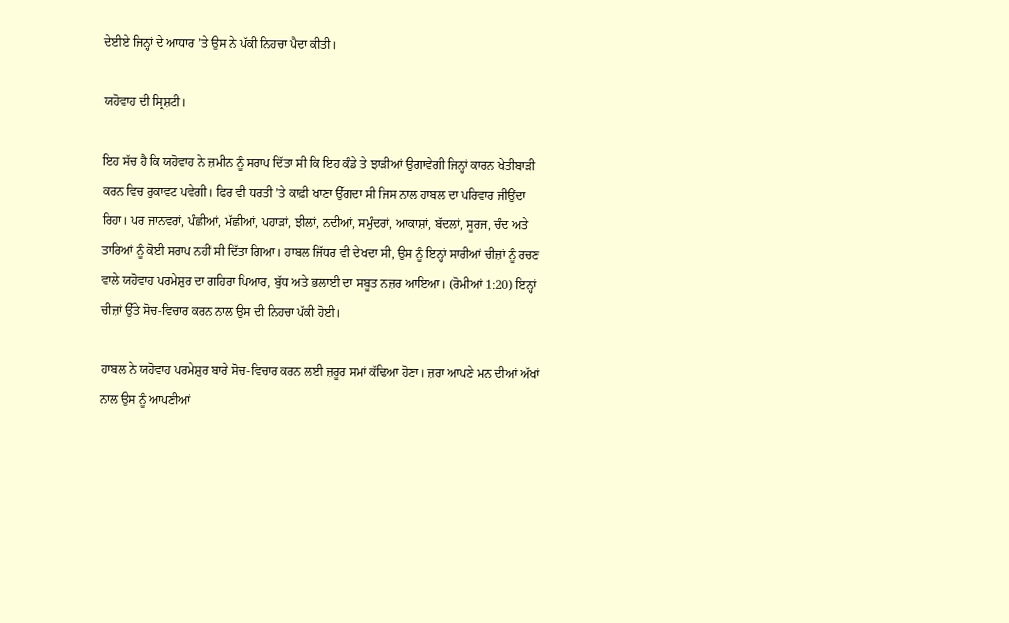ਦੇਈਏ ਜਿਨ੍ਹਾਂ ਦੇ ਆਧਾਰ ’ਤੇ ਉਸ ਨੇ ਪੱਕੀ ਨਿਹਚਾ ਪੈਦਾ ਕੀਤੀ।

ਯਹੋਵਾਹ ਦੀ ਸ੍ਰਿਸ਼ਟੀ।

ਇਹ ਸੱਚ ਹੈ ਕਿ ਯਹੋਵਾਹ ਨੇ ਜ਼ਮੀਨ ਨੂੰ ਸਰਾਪ ਦਿੱਤਾ ਸੀ ਕਿ ਇਹ ਕੰਡੇ ਤੇ ਝਾੜੀਆਂ ਉਗਾਵੇਗੀ ਜਿਨ੍ਹਾਂ ਕਾਰਨ ਖੇਤੀਬਾੜੀ ਕਰਨ ਵਿਚ ਰੁਕਾਵਟ ਪਵੇਗੀ। ਫਿਰ ਵੀ ਧਰਤੀ ’ਤੇ ਕਾਫ਼ੀ ਖਾਣਾ ਉੱਗਦਾ ਸੀ ਜਿਸ ਨਾਲ ਹਾਬਲ ਦਾ ਪਰਿਵਾਰ ਜੀਉਂਦਾ ਰਿਹਾ। ਪਰ ਜਾਨਵਰਾਂ, ਪੰਛੀਆਂ, ਮੱਛੀਆਂ, ਪਹਾੜਾਂ, ਝੀਲਾਂ, ਨਦੀਆਂ, ਸਮੁੰਦਰਾਂ, ਆਕਾਸ਼ਾਂ, ਬੱਦਲਾਂ, ਸੂਰਜ, ਚੰਦ ਅਤੇ ਤਾਰਿਆਂ ਨੂੰ ਕੋਈ ਸਰਾਪ ਨਹੀਂ ਸੀ ਦਿੱਤਾ ਗਿਆ। ਹਾਬਲ ਜਿੱਧਰ ਵੀ ਦੇਖਦਾ ਸੀ, ਉਸ ਨੂੰ ਇਨ੍ਹਾਂ ਸਾਰੀਆਂ ਚੀਜ਼ਾਂ ਨੂੰ ਰਚਣ ਵਾਲੇ ਯਹੋਵਾਹ ਪਰਮੇਸ਼ੁਰ ਦਾ ਗਹਿਰਾ ਪਿਆਰ, ਬੁੱਧ ਅਤੇ ਭਲਾਈ ਦਾ ਸਬੂਤ ਨਜ਼ਰ ਆਇਆ। (ਰੋਮੀਆਂ 1:20) ਇਨ੍ਹਾਂ ਚੀਜ਼ਾਂ ਉੱਤੇ ਸੋਚ-ਵਿਚਾਰ ਕਰਨ ਨਾਲ ਉਸ ਦੀ ਨਿਹਚਾ ਪੱਕੀ ਹੋਈ।

ਹਾਬਲ ਨੇ ਯਹੋਵਾਹ ਪਰਮੇਸ਼ੁਰ ਬਾਰੇ ਸੋਚ-ਵਿਚਾਰ ਕਰਨ ਲਈ ਜ਼ਰੂਰ ਸਮਾਂ ਕੱਢਿਆ ਹੋਣਾ। ਜ਼ਰਾ ਆਪਣੇ ਮਨ ਦੀਆਂ ਅੱਖਾਂ ਨਾਲ ਉਸ ਨੂੰ ਆਪਣੀਆਂ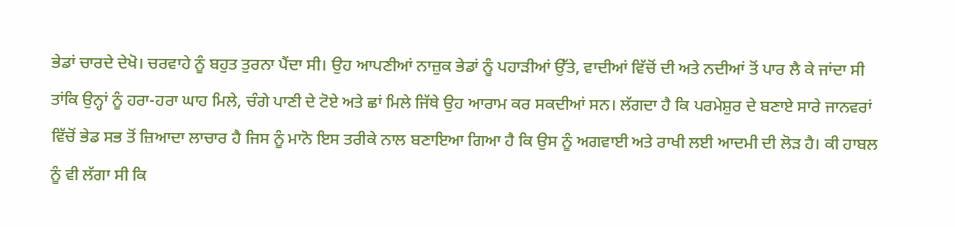ਭੇਡਾਂ ਚਾਰਦੇ ਦੇਖੋ। ਚਰਵਾਹੇ ਨੂੰ ਬਹੁਤ ਤੁਰਨਾ ਪੈਂਦਾ ਸੀ। ਉਹ ਆਪਣੀਆਂ ਨਾਜ਼ੁਕ ਭੇਡਾਂ ਨੂੰ ਪਹਾੜੀਆਂ ਉੱਤੇ, ਵਾਦੀਆਂ ਵਿੱਚੋਂ ਦੀ ਅਤੇ ਨਦੀਆਂ ਤੋਂ ਪਾਰ ਲੈ ਕੇ ਜਾਂਦਾ ਸੀ ਤਾਂਕਿ ਉਨ੍ਹਾਂ ਨੂੰ ਹਰਾ-ਹਰਾ ਘਾਹ ਮਿਲੇ, ਚੰਗੇ ਪਾਣੀ ਦੇ ਟੋਏ ਅਤੇ ਛਾਂ ਮਿਲੇ ਜਿੱਥੇ ਉਹ ਆਰਾਮ ਕਰ ਸਕਦੀਆਂ ਸਨ। ਲੱਗਦਾ ਹੈ ਕਿ ਪਰਮੇਸ਼ੁਰ ਦੇ ਬਣਾਏ ਸਾਰੇ ਜਾਨਵਰਾਂ ਵਿੱਚੋਂ ਭੇਡ ਸਭ ਤੋਂ ਜ਼ਿਆਦਾ ਲਾਚਾਰ ਹੈ ਜਿਸ ਨੂੰ ਮਾਨੋ ਇਸ ਤਰੀਕੇ ਨਾਲ ਬਣਾਇਆ ਗਿਆ ਹੈ ਕਿ ਉਸ ਨੂੰ ਅਗਵਾਈ ਅਤੇ ਰਾਖੀ ਲਈ ਆਦਮੀ ਦੀ ਲੋੜ ਹੈ। ਕੀ ਹਾਬਲ ਨੂੰ ਵੀ ਲੱਗਾ ਸੀ ਕਿ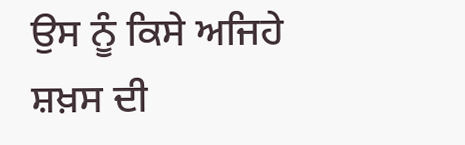ਉਸ ਨੂੰ ਕਿਸੇ ਅਜਿਹੇ ਸ਼ਖ਼ਸ ਦੀ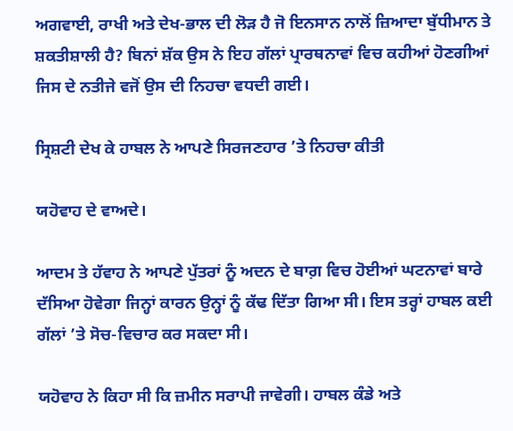ਅਗਵਾਈ, ਰਾਖੀ ਅਤੇ ਦੇਖ-ਭਾਲ ਦੀ ਲੋੜ ਹੈ ਜੋ ਇਨਸਾਨ ਨਾਲੋਂ ਜ਼ਿਆਦਾ ਬੁੱਧੀਮਾਨ ਤੇ ਸ਼ਕਤੀਸ਼ਾਲੀ ਹੈ? ਬਿਨਾਂ ਸ਼ੱਕ ਉਸ ਨੇ ਇਹ ਗੱਲਾਂ ਪ੍ਰਾਰਥਨਾਵਾਂ ਵਿਚ ਕਹੀਆਂ ਹੋਣਗੀਆਂ ਜਿਸ ਦੇ ਨਤੀਜੇ ਵਜੋਂ ਉਸ ਦੀ ਨਿਹਚਾ ਵਧਦੀ ਗਈ।

ਸ੍ਰਿਸ਼ਟੀ ਦੇਖ ਕੇ ਹਾਬਲ ਨੇ ਆਪਣੇ ਸਿਰਜਣਹਾਰ ’ਤੇ ਨਿਹਚਾ ਕੀਤੀ

ਯਹੋਵਾਹ ਦੇ ਵਾਅਦੇ।

ਆਦਮ ਤੇ ਹੱਵਾਹ ਨੇ ਆਪਣੇ ਪੁੱਤਰਾਂ ਨੂੰ ਅਦਨ ਦੇ ਬਾਗ਼ ਵਿਚ ਹੋਈਆਂ ਘਟਨਾਵਾਂ ਬਾਰੇ ਦੱਸਿਆ ਹੋਵੇਗਾ ਜਿਨ੍ਹਾਂ ਕਾਰਨ ਉਨ੍ਹਾਂ ਨੂੰ ਕੱਢ ਦਿੱਤਾ ਗਿਆ ਸੀ। ਇਸ ਤਰ੍ਹਾਂ ਹਾਬਲ ਕਈ ਗੱਲਾਂ ’ਤੇ ਸੋਚ-ਵਿਚਾਰ ਕਰ ਸਕਦਾ ਸੀ।

ਯਹੋਵਾਹ ਨੇ ਕਿਹਾ ਸੀ ਕਿ ਜ਼ਮੀਨ ਸਰਾਪੀ ਜਾਵੇਗੀ। ਹਾਬਲ ਕੰਡੇ ਅਤੇ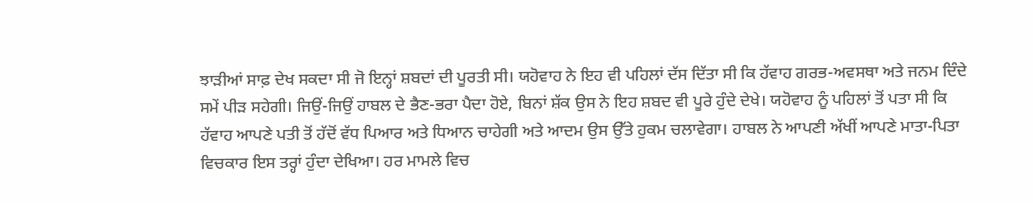ਝਾੜੀਆਂ ਸਾਫ਼ ਦੇਖ ਸਕਦਾ ਸੀ ਜੋ ਇਨ੍ਹਾਂ ਸ਼ਬਦਾਂ ਦੀ ਪੂਰਤੀ ਸੀ। ਯਹੋਵਾਹ ਨੇ ਇਹ ਵੀ ਪਹਿਲਾਂ ਦੱਸ ਦਿੱਤਾ ਸੀ ਕਿ ਹੱਵਾਹ ਗਰਭ-ਅਵਸਥਾ ਅਤੇ ਜਨਮ ਦਿੰਦੇ ਸਮੇਂ ਪੀੜ ਸਹੇਗੀ। ਜਿਉਂ-ਜਿਉਂ ਹਾਬਲ ਦੇ ਭੈਣ-ਭਰਾ ਪੈਦਾ ਹੋਏ, ਬਿਨਾਂ ਸ਼ੱਕ ਉਸ ਨੇ ਇਹ ਸ਼ਬਦ ਵੀ ਪੂਰੇ ਹੁੰਦੇ ਦੇਖੇ। ਯਹੋਵਾਹ ਨੂੰ ਪਹਿਲਾਂ ਤੋਂ ਪਤਾ ਸੀ ਕਿ ਹੱਵਾਹ ਆਪਣੇ ਪਤੀ ਤੋਂ ਹੱਦੋਂ ਵੱਧ ਪਿਆਰ ਅਤੇ ਧਿਆਨ ਚਾਹੇਗੀ ਅਤੇ ਆਦਮ ਉਸ ਉੱਤੇ ਹੁਕਮ ਚਲਾਵੇਗਾ। ਹਾਬਲ ਨੇ ਆਪਣੀ ਅੱਖੀਂ ਆਪਣੇ ਮਾਤਾ-ਪਿਤਾ ਵਿਚਕਾਰ ਇਸ ਤਰ੍ਹਾਂ ਹੁੰਦਾ ਦੇਖਿਆ। ਹਰ ਮਾਮਲੇ ਵਿਚ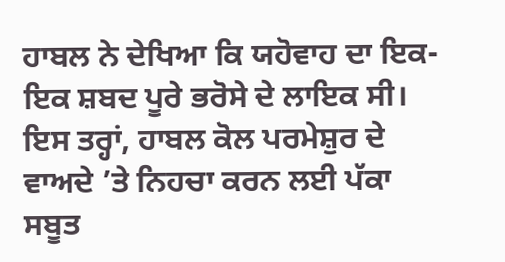ਹਾਬਲ ਨੇ ਦੇਖਿਆ ਕਿ ਯਹੋਵਾਹ ਦਾ ਇਕ-ਇਕ ਸ਼ਬਦ ਪੂਰੇ ਭਰੋਸੇ ਦੇ ਲਾਇਕ ਸੀ। ਇਸ ਤਰ੍ਹਾਂ, ਹਾਬਲ ਕੋਲ ਪਰਮੇਸ਼ੁਰ ਦੇ ਵਾਅਦੇ ’ਤੇ ਨਿਹਚਾ ਕਰਨ ਲਈ ਪੱਕਾ ਸਬੂਤ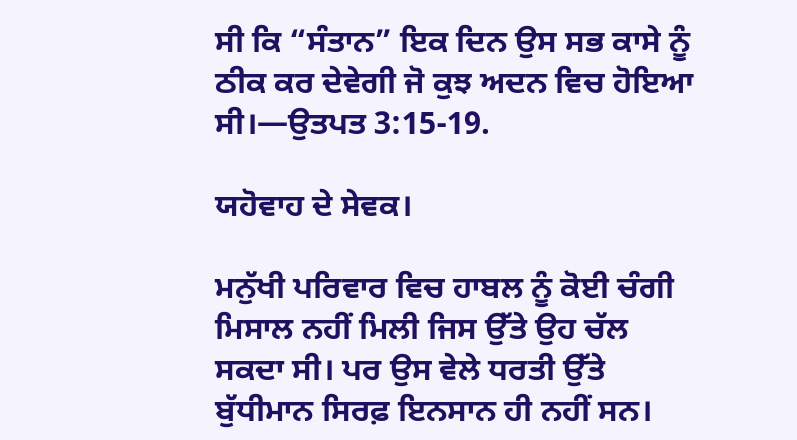ਸੀ ਕਿ “ਸੰਤਾਨ” ਇਕ ਦਿਨ ਉਸ ਸਭ ਕਾਸੇ ਨੂੰ ਠੀਕ ਕਰ ਦੇਵੇਗੀ ਜੋ ਕੁਝ ਅਦਨ ਵਿਚ ਹੋਇਆ ਸੀ।—ਉਤਪਤ 3:15-19.

ਯਹੋਵਾਹ ਦੇ ਸੇਵਕ।

ਮਨੁੱਖੀ ਪਰਿਵਾਰ ਵਿਚ ਹਾਬਲ ਨੂੰ ਕੋਈ ਚੰਗੀ ਮਿਸਾਲ ਨਹੀਂ ਮਿਲੀ ਜਿਸ ਉੱਤੇ ਉਹ ਚੱਲ ਸਕਦਾ ਸੀ। ਪਰ ਉਸ ਵੇਲੇ ਧਰਤੀ ਉੱਤੇ ਬੁੱਧੀਮਾਨ ਸਿਰਫ਼ ਇਨਸਾਨ ਹੀ ਨਹੀਂ ਸਨ।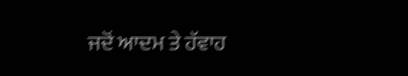ਜਦੋਂ ਆਦਮ ਤੇ ਹੱਵਾਹ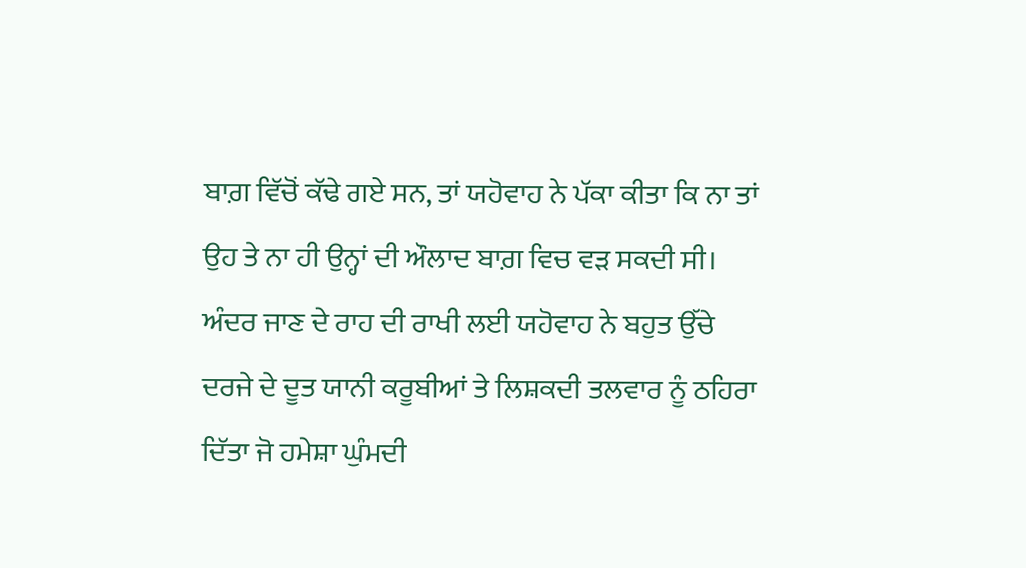ਬਾਗ਼ ਵਿੱਚੋਂ ਕੱਢੇ ਗਏ ਸਨ, ਤਾਂ ਯਹੋਵਾਹ ਨੇ ਪੱਕਾ ਕੀਤਾ ਕਿ ਨਾ ਤਾਂ ਉਹ ਤੇ ਨਾ ਹੀ ਉਨ੍ਹਾਂ ਦੀ ਔਲਾਦ ਬਾਗ਼ ਵਿਚ ਵੜ ਸਕਦੀ ਸੀ। ਅੰਦਰ ਜਾਣ ਦੇ ਰਾਹ ਦੀ ਰਾਖੀ ਲਈ ਯਹੋਵਾਹ ਨੇ ਬਹੁਤ ਉੱਚੇ ਦਰਜੇ ਦੇ ਦੂਤ ਯਾਨੀ ਕਰੂਬੀਆਂ ਤੇ ਲਿਸ਼ਕਦੀ ਤਲਵਾਰ ਨੂੰ ਠਹਿਰਾ ਦਿੱਤਾ ਜੋ ਹਮੇਸ਼ਾ ਘੁੰਮਦੀ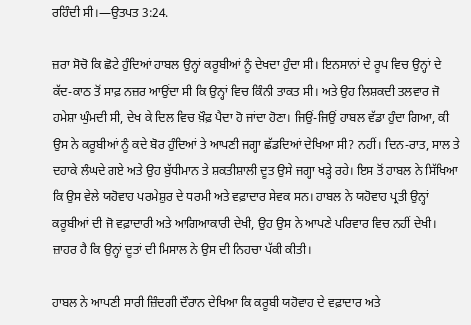ਰਹਿੰਦੀ ਸੀ।—ਉਤਪਤ 3:24.

ਜ਼ਰਾ ਸੋਚੋ ਕਿ ਛੋਟੇ ਹੁੰਦਿਆਂ ਹਾਬਲ ਉਨ੍ਹਾਂ ਕਰੂਬੀਆਂ ਨੂੰ ਦੇਖਦਾ ਹੁੰਦਾ ਸੀ। ਇਨਸਾਨਾਂ ਦੇ ਰੂਪ ਵਿਚ ਉਨ੍ਹਾਂ ਦੇ ਕੱਦ-ਕਾਠ ਤੋਂ ਸਾਫ਼ ਨਜ਼ਰ ਆਉਂਦਾ ਸੀ ਕਿ ਉਨ੍ਹਾਂ ਵਿਚ ਕਿੰਨੀ ਤਾਕਤ ਸੀ। ਅਤੇ ਉਹ ਲਿਸ਼ਕਦੀ ਤਲਵਾਰ ਜੋ ਹਮੇਸ਼ਾ ਘੁੰਮਦੀ ਸੀ, ਦੇਖ ਕੇ ਦਿਲ ਵਿਚ ਖ਼ੌਫ਼ ਪੈਦਾ ਹੋ ਜਾਂਦਾ ਹੋਣਾ। ਜਿਉਂ-ਜਿਉਂ ਹਾਬਲ ਵੱਡਾ ਹੁੰਦਾ ਗਿਆ, ਕੀ ਉਸ ਨੇ ਕਰੂਬੀਆਂ ਨੂੰ ਕਦੇ ਬੋਰ ਹੁੰਦਿਆਂ ਤੇ ਆਪਣੀ ਜਗ੍ਹਾ ਛੱਡਦਿਆਂ ਦੇਖਿਆ ਸੀ? ਨਹੀਂ। ਦਿਨ-ਰਾਤ, ਸਾਲ ਤੇ ਦਹਾਕੇ ਲੰਘਦੇ ਗਏ ਅਤੇ ਉਹ ਬੁੱਧੀਮਾਨ ਤੇ ਸ਼ਕਤੀਸ਼ਾਲੀ ਦੂਤ ਉਸੇ ਜਗ੍ਹਾ ਖੜ੍ਹੇ ਰਹੇ। ਇਸ ਤੋਂ ਹਾਬਲ ਨੇ ਸਿੱਖਿਆ ਕਿ ਉਸ ਵੇਲੇ ਯਹੋਵਾਹ ਪਰਮੇਸ਼ੁਰ ਦੇ ਧਰਮੀ ਅਤੇ ਵਫ਼ਾਦਾਰ ਸੇਵਕ ਸਨ। ਹਾਬਲ ਨੇ ਯਹੋਵਾਹ ਪ੍ਰਤੀ ਉਨ੍ਹਾਂ ਕਰੂਬੀਆਂ ਦੀ ਜੋ ਵਫ਼ਾਦਾਰੀ ਅਤੇ ਆਗਿਆਕਾਰੀ ਦੇਖੀ, ਉਹ ਉਸ ਨੇ ਆਪਣੇ ਪਰਿਵਾਰ ਵਿਚ ਨਹੀਂ ਦੇਖੀ। ਜ਼ਾਹਰ ਹੈ ਕਿ ਉਨ੍ਹਾਂ ਦੂਤਾਂ ਦੀ ਮਿਸਾਲ ਨੇ ਉਸ ਦੀ ਨਿਹਚਾ ਪੱਕੀ ਕੀਤੀ।

ਹਾਬਲ ਨੇ ਆਪਣੀ ਸਾਰੀ ਜ਼ਿੰਦਗੀ ਦੌਰਾਨ ਦੇਖਿਆ ਕਿ ਕਰੂਬੀ ਯਹੋਵਾਹ ਦੇ ਵਫ਼ਾਦਾਰ ਅਤੇ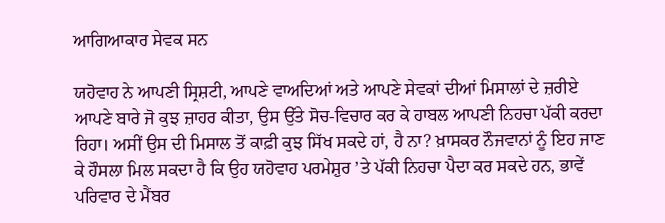ਆਗਿਆਕਾਰ ਸੇਵਕ ਸਨ

ਯਹੋਵਾਹ ਨੇ ਆਪਣੀ ਸ੍ਰਿਸ਼ਟੀ, ਆਪਣੇ ਵਾਅਦਿਆਂ ਅਤੇ ਆਪਣੇ ਸੇਵਕਾਂ ਦੀਆਂ ਮਿਸਾਲਾਂ ਦੇ ਜ਼ਰੀਏ ਆਪਣੇ ਬਾਰੇ ਜੋ ਕੁਝ ਜ਼ਾਹਰ ਕੀਤਾ, ਉਸ ਉੱਤੇ ਸੋਚ-ਵਿਚਾਰ ਕਰ ਕੇ ਹਾਬਲ ਆਪਣੀ ਨਿਹਚਾ ਪੱਕੀ ਕਰਦਾ ਰਿਹਾ। ਅਸੀਂ ਉਸ ਦੀ ਮਿਸਾਲ ਤੋਂ ਕਾਫ਼ੀ ਕੁਝ ਸਿੱਖ ਸਕਦੇ ਹਾਂ, ਹੈ ਨਾ? ਖ਼ਾਸਕਰ ਨੌਜਵਾਨਾਂ ਨੂੰ ਇਹ ਜਾਣ ਕੇ ਹੌਸਲਾ ਮਿਲ ਸਕਦਾ ਹੈ ਕਿ ਉਹ ਯਹੋਵਾਹ ਪਰਮੇਸ਼ੁਰ ’ਤੇ ਪੱਕੀ ਨਿਹਚਾ ਪੈਦਾ ਕਰ ਸਕਦੇ ਹਨ, ਭਾਵੇਂ ਪਰਿਵਾਰ ਦੇ ਮੈਂਬਰ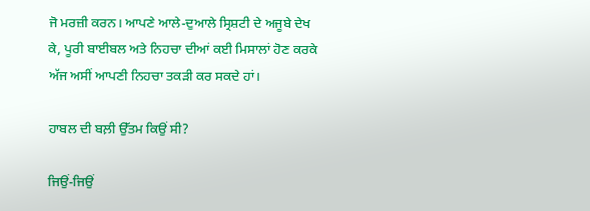ਜੋ ਮਰਜ਼ੀ ਕਰਨ। ਆਪਣੇ ਆਲੇ-ਦੁਆਲੇ ਸ੍ਰਿਸ਼ਟੀ ਦੇ ਅਜੂਬੇ ਦੇਖ ਕੇ, ਪੂਰੀ ਬਾਈਬਲ ਅਤੇ ਨਿਹਚਾ ਦੀਆਂ ਕਈ ਮਿਸਾਲਾਂ ਹੋਣ ਕਰਕੇ ਅੱਜ ਅਸੀਂ ਆਪਣੀ ਨਿਹਚਾ ਤਕੜੀ ਕਰ ਸਕਦੇ ਹਾਂ।

ਹਾਬਲ ਦੀ ਬਲ਼ੀ ਉੱਤਮ ਕਿਉਂ ਸੀ?

ਜਿਉਂ-ਜਿਉਂ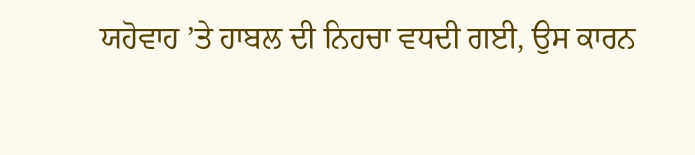ਯਹੋਵਾਹ ’ਤੇ ਹਾਬਲ ਦੀ ਨਿਹਚਾ ਵਧਦੀ ਗਈ, ਉਸ ਕਾਰਨ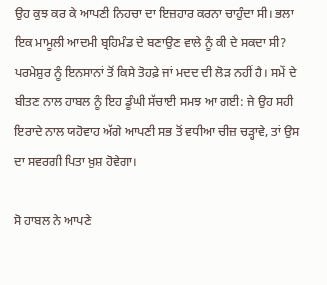ਉਹ ਕੁਝ ਕਰ ਕੇ ਆਪਣੀ ਨਿਹਚਾ ਦਾ ਇਜ਼ਹਾਰ ਕਰਨਾ ਚਾਹੁੰਦਾ ਸੀ। ਭਲਾ ਇਕ ਮਾਮੂਲੀ ਆਦਮੀ ਬ੍ਰਹਿਮੰਡ ਦੇ ਬਣਾਉਣ ਵਾਲੇ ਨੂੰ ਕੀ ਦੇ ਸਕਦਾ ਸੀ? ਪਰਮੇਸ਼ੁਰ ਨੂੰ ਇਨਸਾਨਾਂ ਤੋਂ ਕਿਸੇ ਤੋਹਫ਼ੇ ਜਾਂ ਮਦਦ ਦੀ ਲੋੜ ਨਹੀਂ ਹੈ। ਸਮੇਂ ਦੇ ਬੀਤਣ ਨਾਲ ਹਾਬਲ ਨੂੰ ਇਹ ਡੂੰਘੀ ਸੱਚਾਈ ਸਮਝ ਆ ਗਈ: ਜੇ ਉਹ ਸਹੀ ਇਰਾਦੇ ਨਾਲ ਯਹੋਵਾਹ ਅੱਗੇ ਆਪਣੀ ਸਭ ਤੋਂ ਵਧੀਆ ਚੀਜ਼ ਚੜ੍ਹਾਵੇ, ਤਾਂ ਉਸ ਦਾ ਸਵਰਗੀ ਪਿਤਾ ਖ਼ੁਸ਼ ਹੋਵੇਗਾ।

ਸੋ ਹਾਬਲ ਨੇ ਆਪਣੇ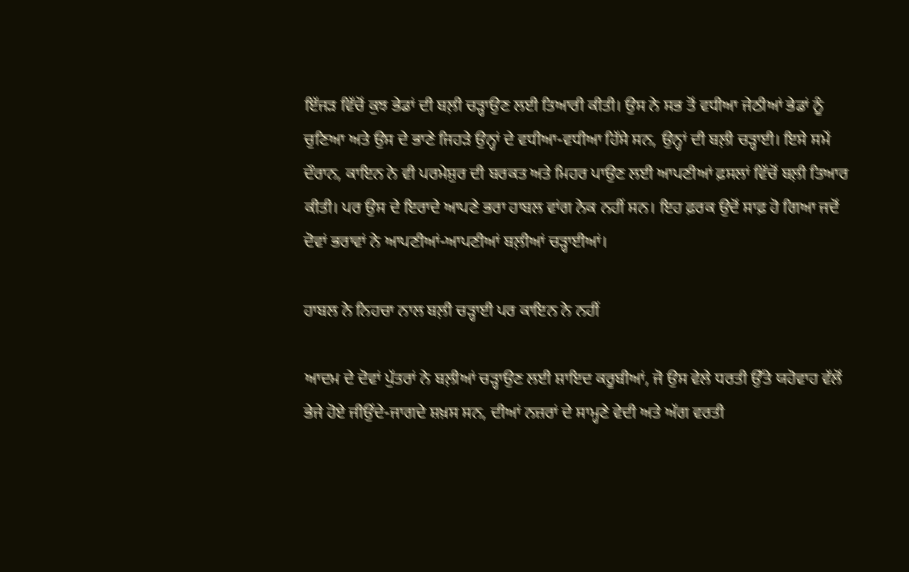ਇੱਜੜ ਵਿੱਚੋਂ ਕੁਝ ਭੇਡਾਂ ਦੀ ਬਲ਼ੀ ਚੜ੍ਹਾਉਣ ਲਈ ਤਿਆਰੀ ਕੀਤੀ। ਉਸ ਨੇ ਸਭ ਤੋਂ ਵਧੀਆ ਜੇਠੀਆਂ ਭੇਡਾਂ ਨੂੰ ਚੁਣਿਆ ਅਤੇ ਉਸ ਦੇ ਭਾਣੇ ਜਿਹੜੇ ਉਨ੍ਹਾਂ ਦੇ ਵਧੀਆ-ਵਧੀਆ ਹਿੱਸੇ ਸਨ, ਉਨ੍ਹਾਂ ਦੀ ਬਲ਼ੀ ਚੜ੍ਹਾਈ। ਇਸੇ ਸਮੇਂ ਦੌਰਾਨ, ਕਾਇਨ ਨੇ ਵੀ ਪਰਮੇਸ਼ੁਰ ਦੀ ਬਰਕਤ ਅਤੇ ਮਿਹਰ ਪਾਉਣ ਲਈ ਆਪਣੀਆਂ ਫ਼ਸਲਾਂ ਵਿੱਚੋਂ ਬਲ਼ੀ ਤਿਆਰ ਕੀਤੀ। ਪਰ ਉਸ ਦੇ ਇਰਾਦੇ ਆਪਣੇ ਭਰਾ ਹਾਬਲ ਵਾਂਗ ਨੇਕ ਨਹੀਂ ਸਨ। ਇਹ ਫ਼ਰਕ ਉਦੋਂ ਸਾਫ਼ ਹੋ ਗਿਆ ਜਦੋਂ ਦੋਵਾਂ ਭਰਾਵਾਂ ਨੇ ਆਪਣੀਆਂ-ਆਪਣੀਆਂ ਬਲ਼ੀਆਂ ਚੜ੍ਹਾਈਆਂ।

ਹਾਬਲ ਨੇ ਨਿਹਚਾ ਨਾਲ ਬਲ਼ੀ ਚੜ੍ਹਾਈ ਪਰ ਕਾਇਨ ਨੇ ਨਹੀਂ

ਆਦਮ ਦੇ ਦੋਵਾਂ ਪੁੱਤਰਾਂ ਨੇ ਬਲ਼ੀਆਂ ਚੜ੍ਹਾਉਣ ਲਈ ਸ਼ਾਇਦ ਕਰੂਬੀਆਂ, ਜੋ ਉਸ ਵੇਲੇ ਧਰਤੀ ਉੱਤੇ ਯਹੋਵਾਹ ਵੱਲੋਂ ਭੇਜੇ ਹੋਏ ਜੀਉਂਦੇ-ਜਾਗਦੇ ਸ਼ਖ਼ਸ ਸਨ, ਦੀਆਂ ਨਜ਼ਰਾਂ ਦੇ ਸਾਮ੍ਹਣੇ ਵੇਦੀ ਅਤੇ ਅੱਗ ਵਰਤੀ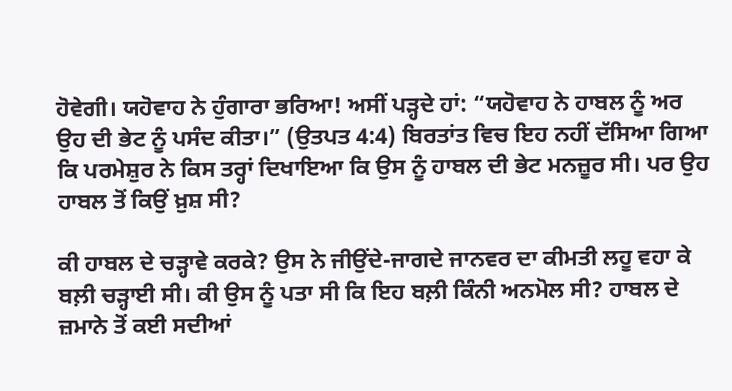ਹੋਵੇਗੀ। ਯਹੋਵਾਹ ਨੇ ਹੁੰਗਾਰਾ ਭਰਿਆ! ਅਸੀਂ ਪੜ੍ਹਦੇ ਹਾਂ: “ਯਹੋਵਾਹ ਨੇ ਹਾਬਲ ਨੂੰ ਅਰ ਉਹ ਦੀ ਭੇਟ ਨੂੰ ਪਸੰਦ ਕੀਤਾ।” (ਉਤਪਤ 4:4) ਬਿਰਤਾਂਤ ਵਿਚ ਇਹ ਨਹੀਂ ਦੱਸਿਆ ਗਿਆ ਕਿ ਪਰਮੇਸ਼ੁਰ ਨੇ ਕਿਸ ਤਰ੍ਹਾਂ ਦਿਖਾਇਆ ਕਿ ਉਸ ਨੂੰ ਹਾਬਲ ਦੀ ਭੇਟ ਮਨਜ਼ੂਰ ਸੀ। ਪਰ ਉਹ ਹਾਬਲ ਤੋਂ ਕਿਉਂ ਖ਼ੁਸ਼ ਸੀ?

ਕੀ ਹਾਬਲ ਦੇ ਚੜ੍ਹਾਵੇ ਕਰਕੇ? ਉਸ ਨੇ ਜੀਉਂਦੇ-ਜਾਗਦੇ ਜਾਨਵਰ ਦਾ ਕੀਮਤੀ ਲਹੂ ਵਹਾ ਕੇ ਬਲ਼ੀ ਚੜ੍ਹਾਈ ਸੀ। ਕੀ ਉਸ ਨੂੰ ਪਤਾ ਸੀ ਕਿ ਇਹ ਬਲ਼ੀ ਕਿੰਨੀ ਅਨਮੋਲ ਸੀ? ਹਾਬਲ ਦੇ ਜ਼ਮਾਨੇ ਤੋਂ ਕਈ ਸਦੀਆਂ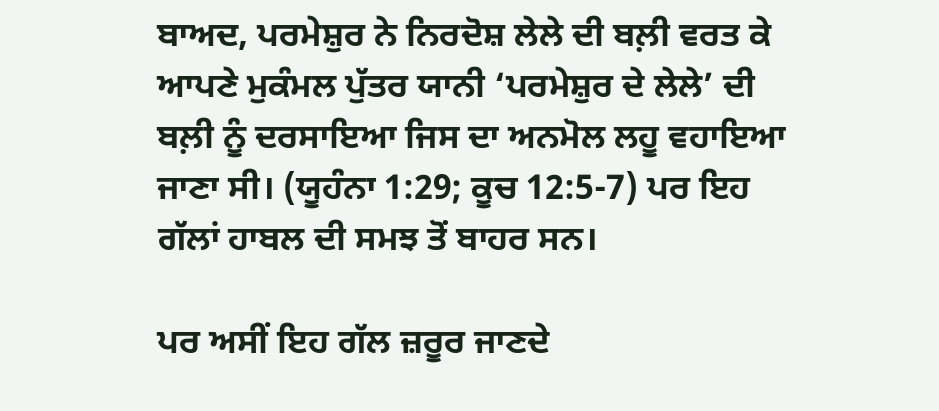ਬਾਅਦ, ਪਰਮੇਸ਼ੁਰ ਨੇ ਨਿਰਦੋਸ਼ ਲੇਲੇ ਦੀ ਬਲ਼ੀ ਵਰਤ ਕੇ ਆਪਣੇ ਮੁਕੰਮਲ ਪੁੱਤਰ ਯਾਨੀ ‘ਪਰਮੇਸ਼ੁਰ ਦੇ ਲੇਲੇ’ ਦੀ ਬਲ਼ੀ ਨੂੰ ਦਰਸਾਇਆ ਜਿਸ ਦਾ ਅਨਮੋਲ ਲਹੂ ਵਹਾਇਆ ਜਾਣਾ ਸੀ। (ਯੂਹੰਨਾ 1:29; ਕੂਚ 12:5-7) ਪਰ ਇਹ ਗੱਲਾਂ ਹਾਬਲ ਦੀ ਸਮਝ ਤੋਂ ਬਾਹਰ ਸਨ।

ਪਰ ਅਸੀਂ ਇਹ ਗੱਲ ਜ਼ਰੂਰ ਜਾਣਦੇ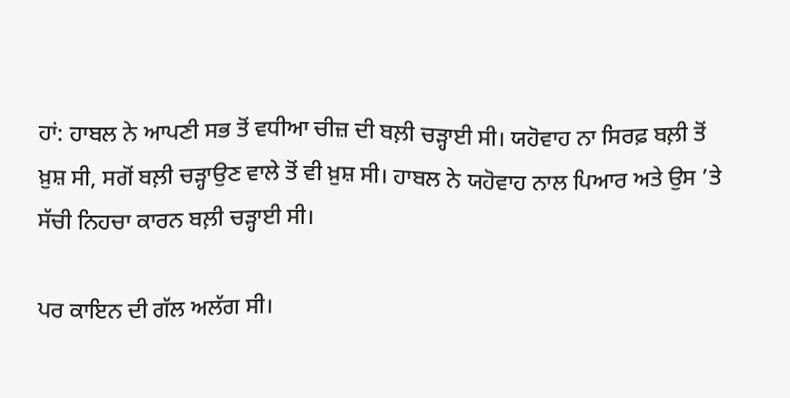ਹਾਂ: ਹਾਬਲ ਨੇ ਆਪਣੀ ਸਭ ਤੋਂ ਵਧੀਆ ਚੀਜ਼ ਦੀ ਬਲ਼ੀ ਚੜ੍ਹਾਈ ਸੀ। ਯਹੋਵਾਹ ਨਾ ਸਿਰਫ਼ ਬਲ਼ੀ ਤੋਂ ਖ਼ੁਸ਼ ਸੀ, ਸਗੋਂ ਬਲ਼ੀ ਚੜ੍ਹਾਉਣ ਵਾਲੇ ਤੋਂ ਵੀ ਖ਼ੁਸ਼ ਸੀ। ਹਾਬਲ ਨੇ ਯਹੋਵਾਹ ਨਾਲ ਪਿਆਰ ਅਤੇ ਉਸ ’ਤੇ ਸੱਚੀ ਨਿਹਚਾ ਕਾਰਨ ਬਲ਼ੀ ਚੜ੍ਹਾਈ ਸੀ।

ਪਰ ਕਾਇਨ ਦੀ ਗੱਲ ਅਲੱਗ ਸੀ।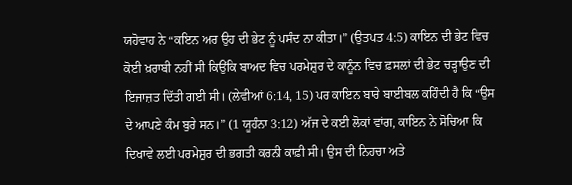ਯਹੋਵਾਹ ਨੇ “ਕਇਨ ਅਰ ਉਹ ਦੀ ਭੇਟ ਨੂੰ ਪਸੰਦ ਨਾ ਕੀਤਾ।” (ਉਤਪਤ 4:5) ਕਾਇਨ ਦੀ ਭੇਟ ਵਿਚ ਕੋਈ ਖ਼ਰਾਬੀ ਨਹੀਂ ਸੀ ਕਿਉਂਕਿ ਬਾਅਦ ਵਿਚ ਪਰਮੇਸ਼ੁਰ ਦੇ ਕਾਨੂੰਨ ਵਿਚ ਫ਼ਸਲਾਂ ਦੀ ਭੇਟ ਚੜ੍ਹਾਉਣ ਦੀ ਇਜਾਜ਼ਤ ਦਿੱਤੀ ਗਈ ਸੀ। (ਲੇਵੀਆਂ 6:14, 15) ਪਰ ਕਾਇਨ ਬਾਰੇ ਬਾਈਬਲ ਕਹਿੰਦੀ ਹੈ ਕਿ “ਉਸ ਦੇ ਆਪਣੇ ਕੰਮ ਬੁਰੇ ਸਨ।” (1 ਯੂਹੰਨਾ 3:12) ਅੱਜ ਦੇ ਕਈ ਲੋਕਾਂ ਵਾਂਗ, ਕਾਇਨ ਨੇ ਸੋਚਿਆ ਕਿ ਦਿਖਾਵੇ ਲਈ ਪਰਮੇਸ਼ੁਰ ਦੀ ਭਗਤੀ ਕਰਨੀ ਕਾਫ਼ੀ ਸੀ। ਉਸ ਦੀ ਨਿਹਚਾ ਅਤੇ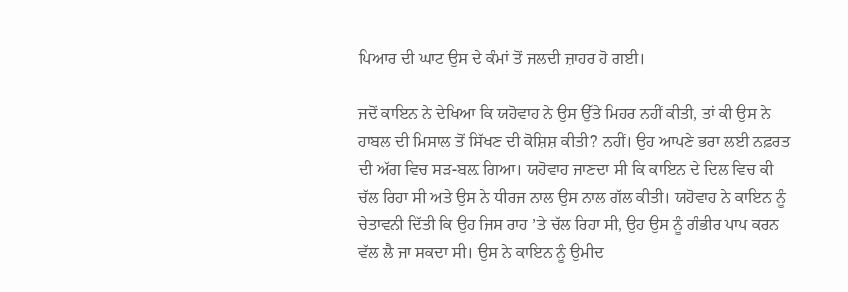ਪਿਆਰ ਦੀ ਘਾਟ ਉਸ ਦੇ ਕੰਮਾਂ ਤੋਂ ਜਲਦੀ ਜ਼ਾਹਰ ਹੋ ਗਈ।

ਜਦੋਂ ਕਾਇਨ ਨੇ ਦੇਖਿਆ ਕਿ ਯਹੋਵਾਹ ਨੇ ਉਸ ਉੱਤੇ ਮਿਹਰ ਨਹੀਂ ਕੀਤੀ, ਤਾਂ ਕੀ ਉਸ ਨੇ ਹਾਬਲ ਦੀ ਮਿਸਾਲ ਤੋਂ ਸਿੱਖਣ ਦੀ ਕੋਸ਼ਿਸ਼ ਕੀਤੀ? ਨਹੀਂ। ਉਹ ਆਪਣੇ ਭਰਾ ਲਈ ਨਫ਼ਰਤ ਦੀ ਅੱਗ ਵਿਚ ਸੜ-ਬਲ਼ ਗਿਆ। ਯਹੋਵਾਹ ਜਾਣਦਾ ਸੀ ਕਿ ਕਾਇਨ ਦੇ ਦਿਲ ਵਿਚ ਕੀ ਚੱਲ ਰਿਹਾ ਸੀ ਅਤੇ ਉਸ ਨੇ ਧੀਰਜ ਨਾਲ ਉਸ ਨਾਲ ਗੱਲ ਕੀਤੀ। ਯਹੋਵਾਹ ਨੇ ਕਾਇਨ ਨੂੰ ਚੇਤਾਵਨੀ ਦਿੱਤੀ ਕਿ ਉਹ ਜਿਸ ਰਾਹ ’ਤੇ ਚੱਲ ਰਿਹਾ ਸੀ, ਉਹ ਉਸ ਨੂੰ ਗੰਭੀਰ ਪਾਪ ਕਰਨ ਵੱਲ ਲੈ ਜਾ ਸਕਦਾ ਸੀ। ਉਸ ਨੇ ਕਾਇਨ ਨੂੰ ਉਮੀਦ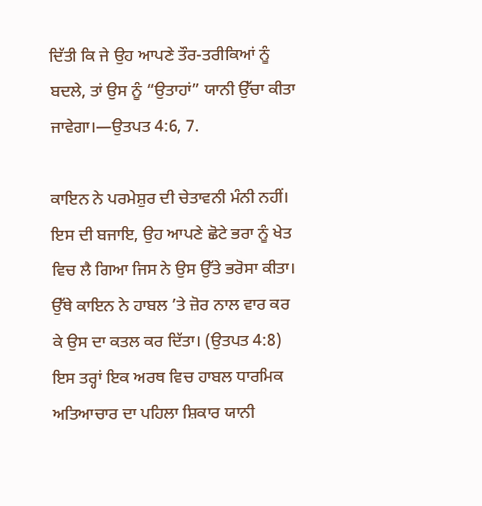ਦਿੱਤੀ ਕਿ ਜੇ ਉਹ ਆਪਣੇ ਤੌਰ-ਤਰੀਕਿਆਂ ਨੂੰ ਬਦਲੇ, ਤਾਂ ਉਸ ਨੂੰ “ਉਤਾਹਾਂ” ਯਾਨੀ ਉੱਚਾ ਕੀਤਾ ਜਾਵੇਗਾ।—ਉਤਪਤ 4:6, 7.

ਕਾਇਨ ਨੇ ਪਰਮੇਸ਼ੁਰ ਦੀ ਚੇਤਾਵਨੀ ਮੰਨੀ ਨਹੀਂ। ਇਸ ਦੀ ਬਜਾਇ, ਉਹ ਆਪਣੇ ਛੋਟੇ ਭਰਾ ਨੂੰ ਖੇਤ ਵਿਚ ਲੈ ਗਿਆ ਜਿਸ ਨੇ ਉਸ ਉੱਤੇ ਭਰੋਸਾ ਕੀਤਾ। ਉੱਥੇ ਕਾਇਨ ਨੇ ਹਾਬਲ ’ਤੇ ਜ਼ੋਰ ਨਾਲ ਵਾਰ ਕਰ ਕੇ ਉਸ ਦਾ ਕਤਲ ਕਰ ਦਿੱਤਾ। (ਉਤਪਤ 4:8) ਇਸ ਤਰ੍ਹਾਂ ਇਕ ਅਰਥ ਵਿਚ ਹਾਬਲ ਧਾਰਮਿਕ ਅਤਿਆਚਾਰ ਦਾ ਪਹਿਲਾ ਸ਼ਿਕਾਰ ਯਾਨੀ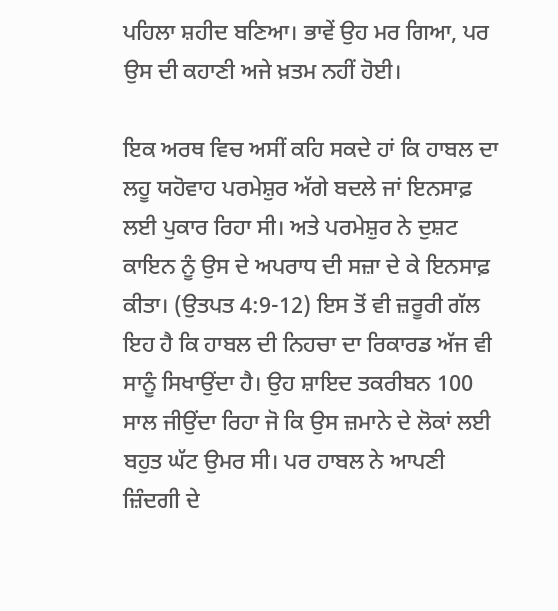ਪਹਿਲਾ ਸ਼ਹੀਦ ਬਣਿਆ। ਭਾਵੇਂ ਉਹ ਮਰ ਗਿਆ, ਪਰ ਉਸ ਦੀ ਕਹਾਣੀ ਅਜੇ ਖ਼ਤਮ ਨਹੀਂ ਹੋਈ।

ਇਕ ਅਰਥ ਵਿਚ ਅਸੀਂ ਕਹਿ ਸਕਦੇ ਹਾਂ ਕਿ ਹਾਬਲ ਦਾ ਲਹੂ ਯਹੋਵਾਹ ਪਰਮੇਸ਼ੁਰ ਅੱਗੇ ਬਦਲੇ ਜਾਂ ਇਨਸਾਫ਼ ਲਈ ਪੁਕਾਰ ਰਿਹਾ ਸੀ। ਅਤੇ ਪਰਮੇਸ਼ੁਰ ਨੇ ਦੁਸ਼ਟ ਕਾਇਨ ਨੂੰ ਉਸ ਦੇ ਅਪਰਾਧ ਦੀ ਸਜ਼ਾ ਦੇ ਕੇ ਇਨਸਾਫ਼ ਕੀਤਾ। (ਉਤਪਤ 4:9-12) ਇਸ ਤੋਂ ਵੀ ਜ਼ਰੂਰੀ ਗੱਲ ਇਹ ਹੈ ਕਿ ਹਾਬਲ ਦੀ ਨਿਹਚਾ ਦਾ ਰਿਕਾਰਡ ਅੱਜ ਵੀ ਸਾਨੂੰ ਸਿਖਾਉਂਦਾ ਹੈ। ਉਹ ਸ਼ਾਇਦ ਤਕਰੀਬਨ 100 ਸਾਲ ਜੀਉਂਦਾ ਰਿਹਾ ਜੋ ਕਿ ਉਸ ਜ਼ਮਾਨੇ ਦੇ ਲੋਕਾਂ ਲਈ ਬਹੁਤ ਘੱਟ ਉਮਰ ਸੀ। ਪਰ ਹਾਬਲ ਨੇ ਆਪਣੀ ਜ਼ਿੰਦਗੀ ਦੇ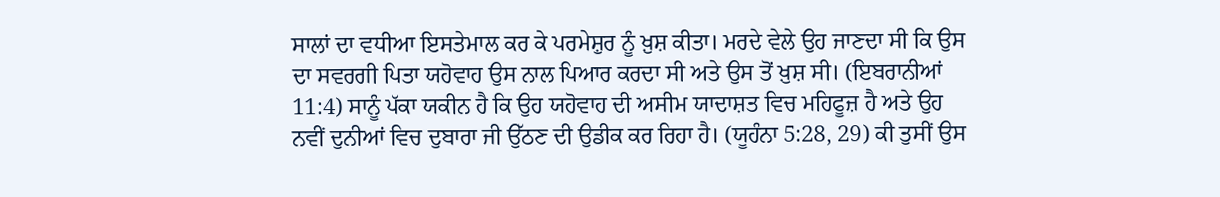ਸਾਲਾਂ ਦਾ ਵਧੀਆ ਇਸਤੇਮਾਲ ਕਰ ਕੇ ਪਰਮੇਸ਼ੁਰ ਨੂੰ ਖ਼ੁਸ਼ ਕੀਤਾ। ਮਰਦੇ ਵੇਲੇ ਉਹ ਜਾਣਦਾ ਸੀ ਕਿ ਉਸ ਦਾ ਸਵਰਗੀ ਪਿਤਾ ਯਹੋਵਾਹ ਉਸ ਨਾਲ ਪਿਆਰ ਕਰਦਾ ਸੀ ਅਤੇ ਉਸ ਤੋਂ ਖ਼ੁਸ਼ ਸੀ। (ਇਬਰਾਨੀਆਂ 11:4) ਸਾਨੂੰ ਪੱਕਾ ਯਕੀਨ ਹੈ ਕਿ ਉਹ ਯਹੋਵਾਹ ਦੀ ਅਸੀਮ ਯਾਦਾਸ਼ਤ ਵਿਚ ਮਹਿਫੂਜ਼ ਹੈ ਅਤੇ ਉਹ ਨਵੀਂ ਦੁਨੀਆਂ ਵਿਚ ਦੁਬਾਰਾ ਜੀ ਉੱਠਣ ਦੀ ਉਡੀਕ ਕਰ ਰਿਹਾ ਹੈ। (ਯੂਹੰਨਾ 5:28, 29) ਕੀ ਤੁਸੀਂ ਉਸ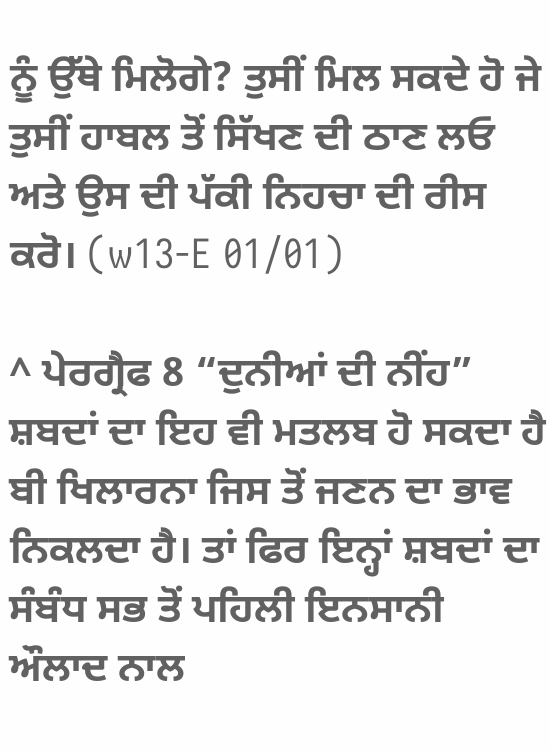ਨੂੰ ਉੱਥੇ ਮਿਲੋਗੇ? ਤੁਸੀਂ ਮਿਲ ਸਕਦੇ ਹੋ ਜੇ ਤੁਸੀਂ ਹਾਬਲ ਤੋਂ ਸਿੱਖਣ ਦੀ ਠਾਣ ਲਓ ਅਤੇ ਉਸ ਦੀ ਪੱਕੀ ਨਿਹਚਾ ਦੀ ਰੀਸ ਕਰੋ। (w13-E 01/01)

^ ਪੇਰਗ੍ਰੈਫ 8 “ਦੁਨੀਆਂ ਦੀ ਨੀਂਹ” ਸ਼ਬਦਾਂ ਦਾ ਇਹ ਵੀ ਮਤਲਬ ਹੋ ਸਕਦਾ ਹੈ ਬੀ ਖਿਲਾਰਨਾ ਜਿਸ ਤੋਂ ਜਣਨ ਦਾ ਭਾਵ ਨਿਕਲਦਾ ਹੈ। ਤਾਂ ਫਿਰ ਇਨ੍ਹਾਂ ਸ਼ਬਦਾਂ ਦਾ ਸੰਬੰਧ ਸਭ ਤੋਂ ਪਹਿਲੀ ਇਨਸਾਨੀ ਔਲਾਦ ਨਾਲ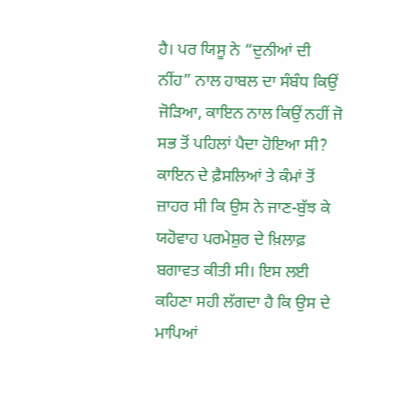ਹੈ। ਪਰ ਯਿਸੂ ਨੇ “ਦੁਨੀਆਂ ਦੀ ਨੀਂਹ” ਨਾਲ ਹਾਬਲ ਦਾ ਸੰਬੰਧ ਕਿਉਂ ਜੋੜਿਆ, ਕਾਇਨ ਨਾਲ ਕਿਉਂ ਨਹੀਂ ਜੋ ਸਭ ਤੋਂ ਪਹਿਲਾਂ ਪੈਦਾ ਹੋਇਆ ਸੀ? ਕਾਇਨ ਦੇ ਫ਼ੈਸਲਿਆਂ ਤੇ ਕੰਮਾਂ ਤੋਂ ਜ਼ਾਹਰ ਸੀ ਕਿ ਉਸ ਨੇ ਜਾਣ-ਬੁੱਝ ਕੇ ਯਹੋਵਾਹ ਪਰਮੇਸ਼ੁਰ ਦੇ ਖ਼ਿਲਾਫ਼ ਬਗਾਵਤ ਕੀਤੀ ਸੀ। ਇਸ ਲਈ ਕਹਿਣਾ ਸਹੀ ਲੱਗਦਾ ਹੈ ਕਿ ਉਸ ਦੇ ਮਾਪਿਆਂ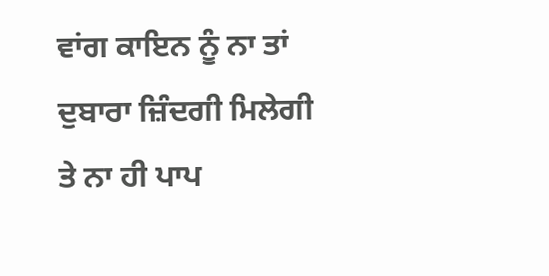ਵਾਂਗ ਕਾਇਨ ਨੂੰ ਨਾ ਤਾਂ ਦੁਬਾਰਾ ਜ਼ਿੰਦਗੀ ਮਿਲੇਗੀ ਤੇ ਨਾ ਹੀ ਪਾਪ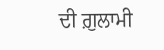ਦੀ ਗ਼ੁਲਾਮੀ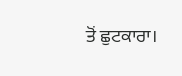ਤੋਂ ਛੁਟਕਾਰਾ।